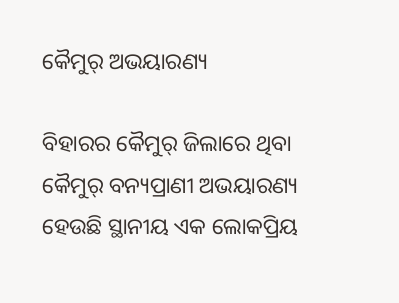କୈମୁର୍‌ ଅଭୟାରଣ୍ୟ

ବିହାରର କୈମୁର୍‌ ଜିଲାରେ ଥିବା କୈମୁର୍‌ ବନ୍ୟପ୍ରାଣୀ ଅଭୟାରଣ୍ୟ ହେଉଛି ସ୍ଥାନୀୟ ଏକ ଲୋକପ୍ରିୟ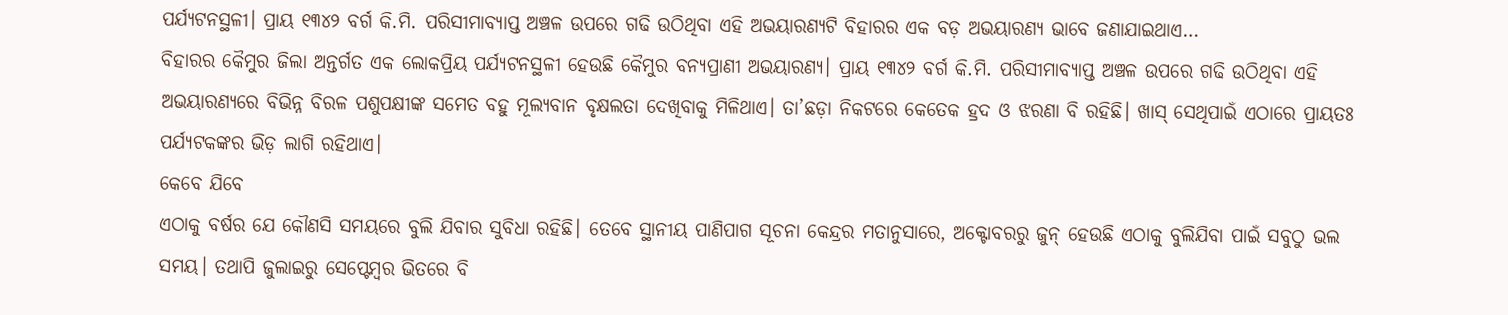ପର୍ଯ୍ୟଟନସ୍ଥଳୀ। ପ୍ରାୟ ୧୩୪୨ ବର୍ଗ କି.ମି. ପରିସୀମାବ୍ୟାପ୍ତ ଅଞ୍ଚଳ ଉପରେ ଗଢି ଉଠିଥିବା ଏହି ଅଭୟାରଣ୍ୟଟି ବିହାରର ଏକ ବଡ଼ ଅଭୟାରଣ୍ୟ ଭାବେ ଜଣାଯାଇଥାଏ…
ବିହାରର କୈମୁର ଜିଲା ଅନ୍ତର୍ଗତ ଏକ ଲୋକପ୍ରିୟ ପର୍ଯ୍ୟଟନସ୍ଥଳୀ ହେଉଛି କୈମୁର ବନ୍ୟପ୍ରାଣୀ ଅଭୟାରଣ୍ୟ। ପ୍ରାୟ ୧୩୪୨ ବର୍ଗ କି.ମି. ପରିସୀମାବ୍ୟାପ୍ତ ଅଞ୍ଚଳ ଉପରେ ଗଢି ଉଠିଥିବା ଏହି ଅଭୟାରଣ୍ୟରେ ବିଭିନ୍ନ ବିରଳ ପଶୁପକ୍ଷୀଙ୍କ ସମେତ ବହୁ ମୂଲ୍ୟବାନ ବୃକ୍ଷଲତା ଦେଖିବାକୁ ମିଳିଥାଏ। ତା’ଛଡ଼ା ନିକଟରେ କେତେକ ହ୍ରଦ ଓ ଝରଣା ବି ରହିଛି। ଖାସ୍‌ ସେଥିପାଇଁ ଏଠାରେ ପ୍ରାୟତଃ ପର୍ଯ୍ୟଟକଙ୍କର ଭିଡ଼ ଲାଗି ରହିଥାଏ।
କେବେ ଯିବେ
ଏଠାକୁ ବର୍ଷର ଯେ କୌଣସି ସମୟରେ ବୁଲି ଯିବାର ସୁବିଧା ରହିଛି। ତେବେ ସ୍ଥାନୀୟ ପାଣିପାଗ ସୂଚନା କେନ୍ଦ୍ରର ମତାନୁସାରେ, ଅକ୍ଟୋବରରୁ ଜୁନ୍‌ ହେଉଛି ଏଠାକୁ ବୁଲିଯିବା ପାଇଁ ସବୁଠୁ ଭଲ ସମୟ। ତଥାପି ଜୁଲାଇରୁ ସେପ୍ଟେମ୍ବର ଭିତରେ ବି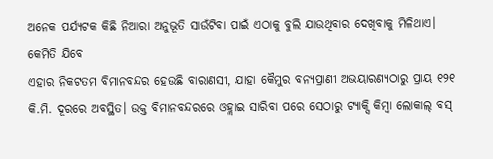ଅନେକ ପର୍ଯ୍ୟଟକ କିଛି ନିଆରା ଅନୁଭୂତି ସାଉଁଟିବା ପାଇଁ ଏଠାକୁ ବୁଲି ଯାଉଥିବାର ଦେଖିବାକୁ ମିଳିଥାଏ।
କେମିତି ଯିବେ
ଏହାର ନିକଟତମ ବିମାନବନ୍ଦର ହେଉଛି ବାରାଣସୀ, ଯାହା କୈମୁର ବନ୍ୟପ୍ରାଣୀ ଅଭୟାରଣ୍ୟଠାରୁ ପ୍ରାୟ ୧୨୧ କି.ମି. ଦୂରରେ ଅବସ୍ଥିତ। ଉକ୍ତ ବିମାନବନ୍ଦରରେ ଓହ୍ଲାଇ ସାରିବା ପରେ ସେଠାରୁ ଟ୍ୟାକ୍ସି କିମ୍ବା ଲୋକାଲ୍‌ ବସ୍‌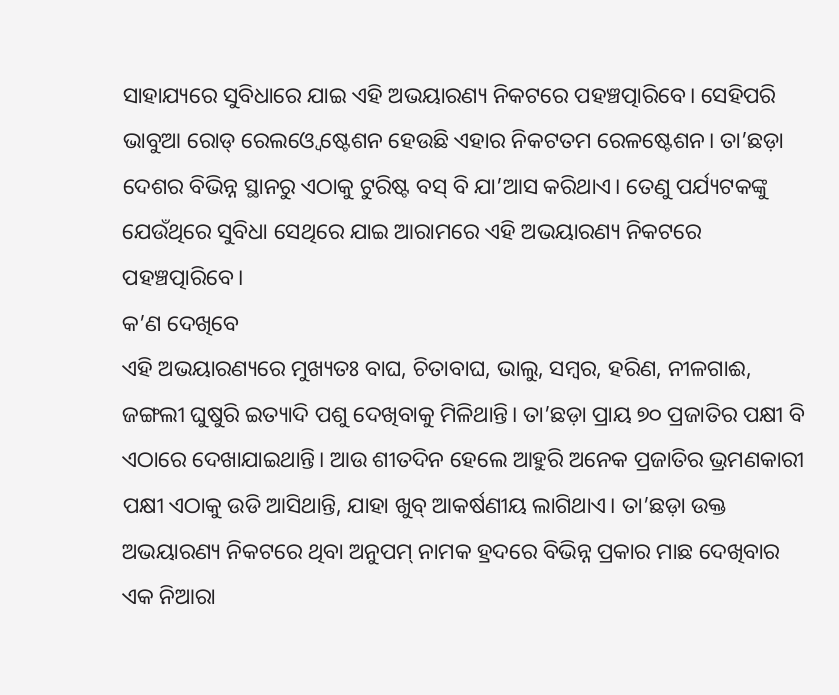ସାହାଯ୍ୟରେ ସୁବିଧାରେ ଯାଇ ଏହି ଅଭୟାରଣ୍ୟ ନିକଟରେ ପହଞ୍ଚତ୍ପାରିବେ। ସେହିପରି ଭାବୁଆ ରୋଡ୍‌ ରେଲଓ୍ବେ ଷ୍ଟେଶନ ହେଉଛି ଏହାର ନିକଟତମ ରେଳଷ୍ଟେଶନ। ତା’ଛଡ଼ା ଦେଶର ବିଭିନ୍ନ ସ୍ଥାନରୁ ଏଠାକୁ ଟୁରିଷ୍ଟ ବସ୍‌ ବି ଯା’ଆସ କରିଥାଏ। ତେଣୁ ପର୍ଯ୍ୟଟକଙ୍କୁ ଯେଉଁଥିରେ ସୁବିଧା ସେଥିରେ ଯାଇ ଆରାମରେ ଏହି ଅଭୟାରଣ୍ୟ ନିକଟରେ ପହଞ୍ଚତ୍ପାରିବେ।
କ’ଣ ଦେଖିବେ
ଏହି ଅଭୟାରଣ୍ୟରେ ମୁଖ୍ୟତଃ ବାଘ, ଚିତାବାଘ, ଭାଲୁ, ସମ୍ବର, ହରିଣ, ନୀଳଗାଈ, ଜଙ୍ଗଲୀ ଘୁଷୁରି ଇତ୍ୟାଦି ପଶୁ ଦେଖିବାକୁ ମିଳିଥାନ୍ତି। ତା’ଛଡ଼ା ପ୍ରାୟ ୭୦ ପ୍ରଜାତିର ପକ୍ଷୀ ବି ଏଠାରେ ଦେଖାଯାଇଥାନ୍ତି। ଆଉ ଶୀତଦିନ ହେଲେ ଆହୁରି ଅନେକ ପ୍ରଜାତିର ଭ୍ରମଣକାରୀ ପକ୍ଷୀ ଏଠାକୁ ଉଡି ଆସିଥାନ୍ତି, ଯାହା ଖୁବ୍‌ ଆକର୍ଷଣୀୟ ଲାଗିଥାଏ। ତା’ଛଡ଼ା ଉକ୍ତ ଅଭୟାରଣ୍ୟ ନିକଟରେ ଥିବା ଅନୁପମ୍‌ ନାମକ ହ୍ରଦରେ ବିଭିନ୍ନ ପ୍ରକାର ମାଛ ଦେଖିବାର ଏକ ନିଆରା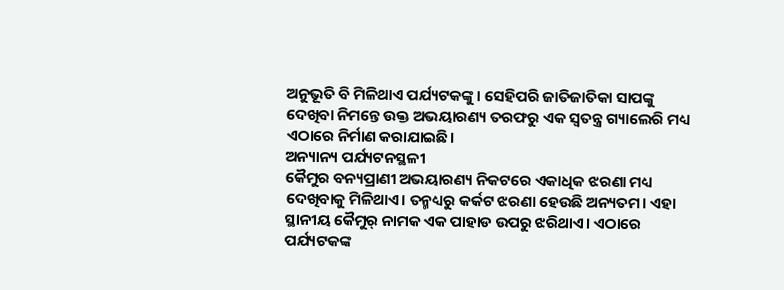ଅନୁଭୂତି ବି ମିଳିଥାଏ ପର୍ଯ୍ୟଟକଙ୍କୁ। ସେହିପରି ଜାତିଜାତିକା ସାପଙ୍କୁ ଦେଖିବା ନିମନ୍ତେ ଉକ୍ତ ଅଭୟାରଣ୍ୟ ତରଫରୁ ଏକ ସ୍ବତନ୍ତ୍ର ଗ୍ୟାଲେରି ମଧ୍ୟ ଏଠାରେ ନିର୍ମାଣ କରାଯାଇଛି।
ଅନ୍ୟାନ୍ୟ ପର୍ଯ୍ୟଟନସ୍ଥଳୀ
କୈମୁର ବନ୍ୟପ୍ରାଣୀ ଅଭୟାରଣ୍ୟ ନିକଟରେ ଏକାଧିକ ଝରଣା ମଧ୍ୟ ଦେଖିବାକୁ ମିଳିଥାଏ। ତନ୍ମଧ୍ୟରୁ କର୍କଟ ଝରଣା ହେଉଛି ଅନ୍ୟତମ। ଏହା ସ୍ଥାନୀୟ କୈମୁର୍‌ ନାମକ ଏକ ପାହାଡ ଉପରୁ ଝରିଥାଏ। ଏଠାରେ ପର୍ଯ୍ୟଟକଙ୍କ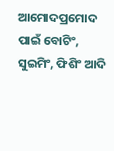ଆମୋଦପ୍ରମୋଦ ପାଇଁ ବୋଟିଂ, ସୁଇମିଂ, ଫିଶିଂ ଆଦି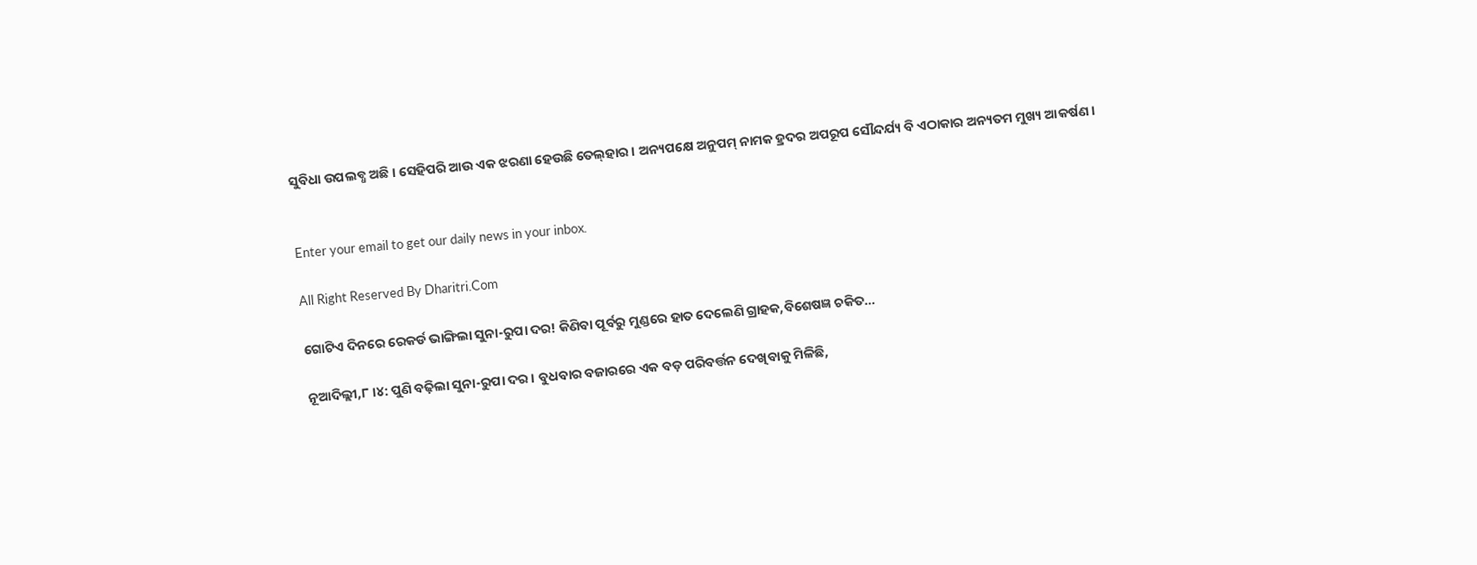ସୁବିଧା ଉପଲବ୍ଧ ଅଛି। ସେହିପରି ଆଉ ଏକ ଝରଣା ହେଉଛି ତେଲ୍‌ହାର। ଅନ୍ୟପକ୍ଷେ ଅନୁପମ୍‌ ନାମକ ହ୍ରଦର ଅପରୂପ ସୌନ୍ଦର୍ଯ୍ୟ ବି ଏଠାକାର ଅନ୍ୟତମ ମୁଖ୍ୟ ଆକର୍ଷଣ।


Enter your email to get our daily news in your inbox.

All Right Reserved By Dharitri.Com

ଗୋଟିଏ ଦିନରେ ରେକର୍ଡ ଭାଙ୍ଗିଲା ସୁନା-ରୁପା ଦର! କିଣିବା ପୂର୍ବରୁ ମୁଣ୍ଡରେ ହାତ ଦେଲେଣି ଗ୍ରାହକ,ବିଶେଷଜ୍ଞ ଚକିତ…

ନୂଆଦିଲ୍ଲୀ,୮।୪: ପୁଣି ବଢ଼ିଲା ସୁନା-ରୁପା ଦର। ବୁଧବାର ବଜାରରେ ଏକ ବଡ଼ ପରିବର୍ତ୍ତନ ଦେଖିବାକୁ ମିଳିଛି,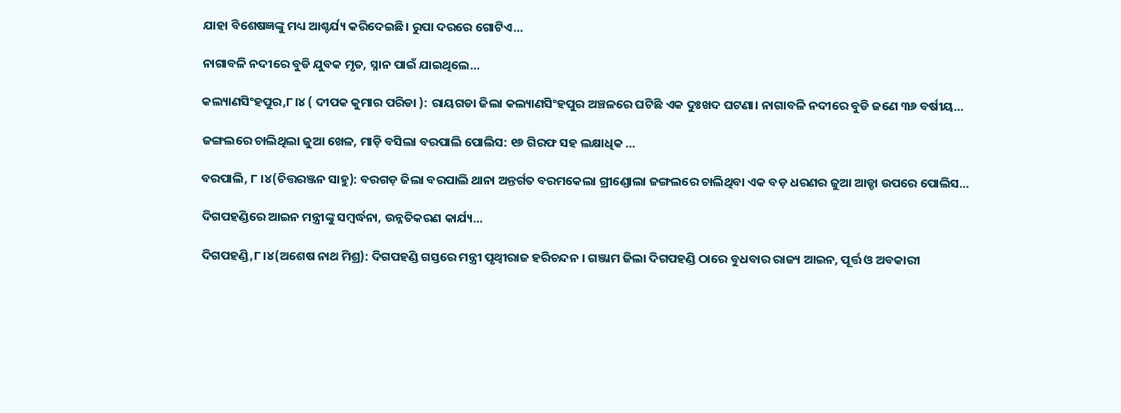ଯାହା ବିଶେଷଜ୍ଞଙ୍କୁ ମଧ୍ୟ ଆଶ୍ଚର୍ଯ୍ୟ କରିଦେଇଛି। ରୁପା ଦରରେ ଗୋଟିଏ…

ନାଗାବଳି ନଦୀରେ ବୁଡି ଯୁବକ ମୃତ, ସ୍ନାନ ପାଇଁ ଯାଇଥିଲେ…

କଲ୍ୟାଣସିଂହପୁର,୮।୪ ( ଦୀପକ କୁମାର ପରିଡା ): ରାୟଗଡା ଜିଲା କଲ୍ୟାଣସିଂହପୁର ଅଞ୍ଚଳରେ ଘଟିଛି ଏକ ଦୁଃଖଦ ଘଟଣା। ନାଗାବଳି ନଦୀରେ ବୁଡି ଜଣେ ୩୬ ବର୍ଷୀୟ…

ଜଙ୍ଗଲରେ ଚାଲିଥିଲା ଜୁଆ ଖେଳ, ମାଡ଼ି ବସିଲା ବରପାଲି ପୋଲିସ: ୧୬ ଗିରଫ ସହ ଲକ୍ଷାଧିକ …

ବରପାଲି, ୮ ।୪(ଚିତ୍ତରଞ୍ଜନ ସାହୁ): ବରଗଡ଼ ଜିଲା ବରପାଲି ଥାନା ଅନ୍ତର୍ଗତ ବରମକେଲା ଗ୍ରୀଣ୍ଡୋଲା ଜଙ୍ଗଲରେ ଚାଲିଥିବା ଏକ ବଡ଼ ଧରଣର ଜୁଆ ଆଡ୍ଡା ଉପରେ ପୋଲିସ…

ଦିଗପହଣ୍ଡିରେ ଆଇନ ମନ୍ତ୍ରୀଙ୍କୁ ସମ୍ବର୍ଦ୍ଧନା, ଉନ୍ନତିକରଣ କାର୍ଯ୍ୟ…

ଦିଗପହଣ୍ଡି,୮।୪(ଅଶେଷ ନାଥ ମିଶ୍ର): ଦିଗପହଣ୍ଡି ଗସ୍ତରେ ମନ୍ତ୍ରୀ ପୃଥ୍ୱୀରାଜ ହରିଚନ୍ଦନ । ଗଞ୍ଜାମ ଜିଲା ଦିଗପହଣ୍ଡି ଠାରେ ବୁଧବାର ରାଜ୍ୟ ଆଇନ, ପୂର୍ତ୍ତ ଓ ଅବକାରୀ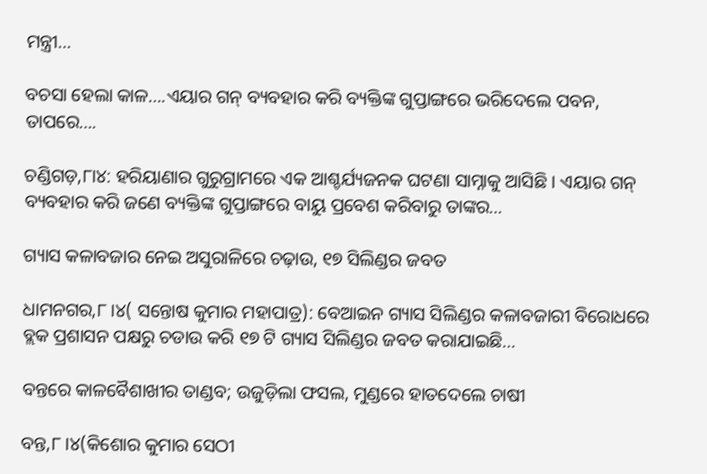ମନ୍ତ୍ରୀ…

ବଚସା ହେଲା କାଳ….ଏୟାର ଗନ୍ ବ୍ୟବହାର କରି ବ୍ୟକ୍ତିଙ୍କ ଗୁପ୍ତାଙ୍ଗରେ ଭରିଦେଲେ ପବନ, ତାପରେ….

ଚଣ୍ଡିଗଡ଼,୮ା୪: ହରିୟାଣାର ଗୁରୁଗ୍ରାମରେ ଏକ ଆଶ୍ଚର୍ଯ୍ୟଜନକ ଘଟଣା ସାମ୍ନାକୁ ଆସିଛି । ଏୟାର ଗନ୍ ବ୍ୟବହାର କରି ଜଣେ ବ୍ୟକ୍ତିଙ୍କ ଗୁପ୍ତାଙ୍ଗରେ ବାୟୁ ପ୍ରବେଶ କରିବାରୁ ତାଙ୍କର…

ଗ୍ୟାସ କଳାବଜାର ନେଇ ଅସୁରାଳିରେ ଚଢ଼ାଉ, ୧୭ ସିଲିଣ୍ଡର ଜବତ

ଧାମନଗର,୮।୪( ସନ୍ତୋଷ କୁମାର ମହାପାତ୍ର): ବେଆଇନ ଗ୍ୟାସ ସିଲିଣ୍ଡର କଳାବଜାରୀ ବିରୋଧରେ ବ୍ଲକ ପ୍ରଶାସନ ପକ୍ଷରୁ ଚଡାଉ କରି ୧୭ ଟି ଗ୍ୟାସ ସିଲିଣ୍ଡର ଜବତ କରାଯାଇଛି…

ବନ୍ତରେ କାଳବୈଶାଖୀର ତାଣ୍ଡବ; ଉଜୁଡ଼ିଲା ଫସଲ, ମୁଣ୍ଡରେ ହାତଦେଲେ ଚାଷୀ

ବନ୍ତ,୮।୪(କିଶୋର କୁମାର ସେଠୀ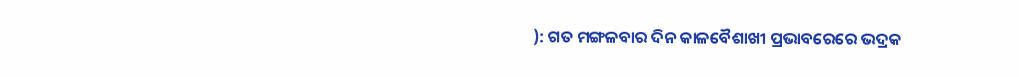): ଗତ ମଙ୍ଗଳବାର ଦିନ କାଳବୈଶାଖୀ ପ୍ରଭାବରେରେ ଭଦ୍ରକ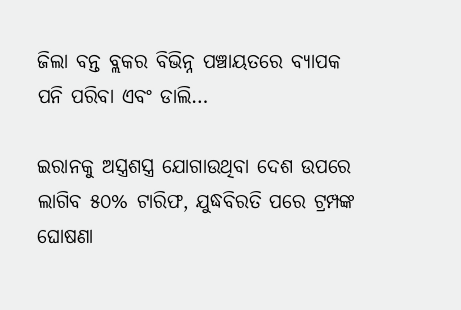ଜିଲା ବନ୍ତ ବ୍ଲକର ବିଭିନ୍ନ ପଞ୍ଚାୟତରେ ବ୍ୟାପକ ପନି ପରିବା ଏବଂ ଡାଲି…

ଇରାନକୁ ଅସ୍ତ୍ରଶସ୍ତ୍ର ଯୋଗାଉଥିବା ଦେଶ ଉପରେ ଲାଗିବ ୫୦% ଟାରିଫ, ଯୁଦ୍ଧବିରତି ପରେ ଟ୍ରମ୍ପଙ୍କ ଘୋଷଣା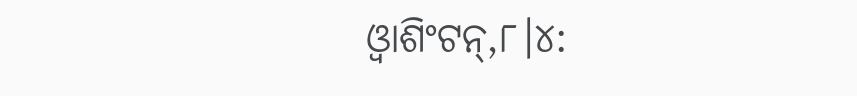ଓ୍ବାଶିଂଟନ୍‌,୮।୪: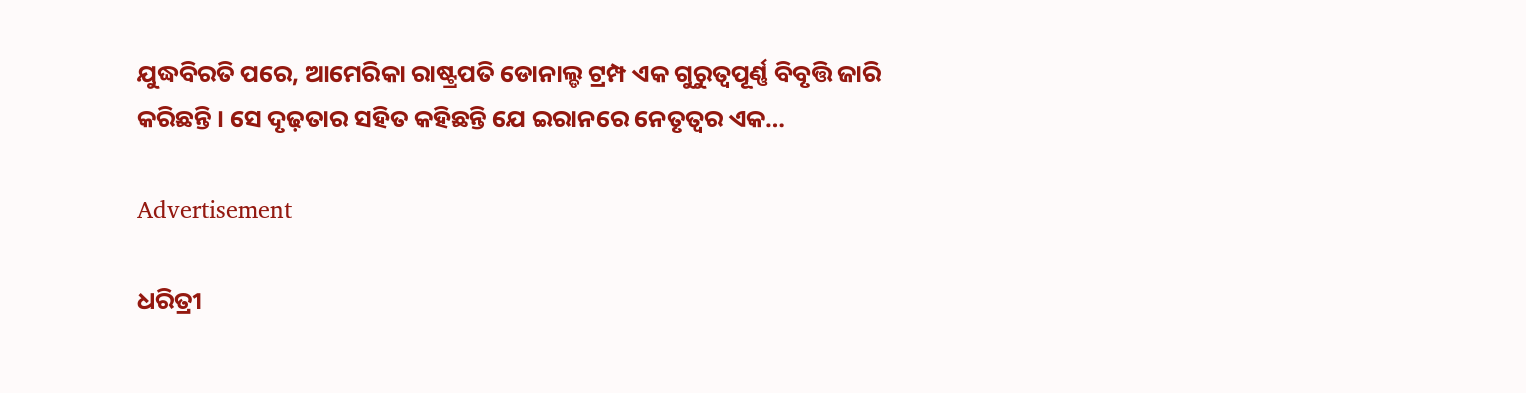ଯୁଦ୍ଧବିରତି ପରେ, ଆମେରିକା ରାଷ୍ଟ୍ରପତି ଡୋନାଲ୍ଡ ଟ୍ରମ୍ପ ଏକ ଗୁରୁତ୍ୱପୂର୍ଣ୍ଣ ବିବୃତ୍ତି ଜାରି କରିଛନ୍ତି । ସେ ଦୃଢ଼ତାର ସହିତ କହିଛନ୍ତି ଯେ ଇରାନରେ ନେତୃତ୍ୱର ଏକ…

Advertisement

ଧରିତ୍ରୀ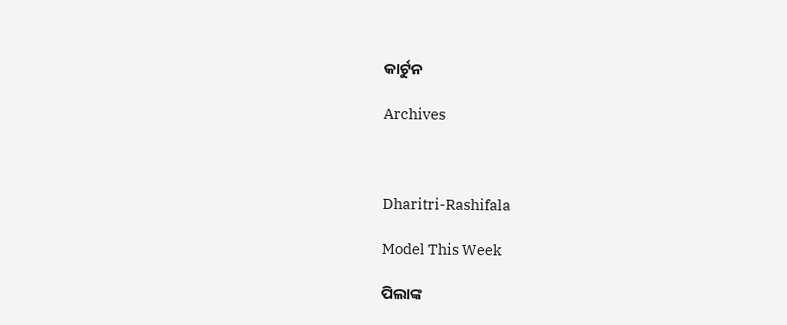କାର୍ଟୁନ

Archives



Dharitri-Rashifala

Model This Week

ପିଲାଙ୍କ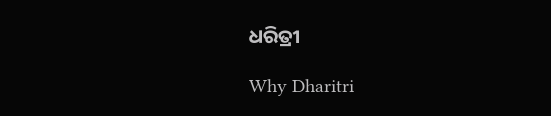ଧରିତ୍ରୀ

Why Dharitri